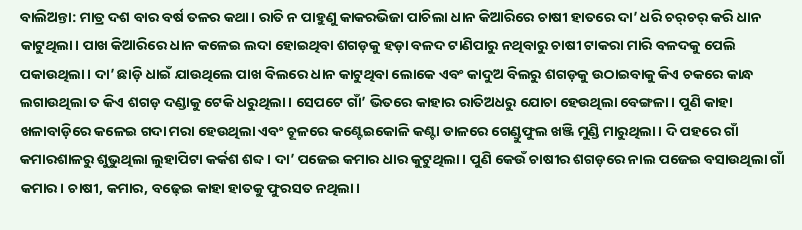ବାଲିଅନ୍ତା: ମାତ୍ର ଦଶ ବାର ବର୍ଷ ତଳର କଥା। ରାତି ନ ପାହୁଣୁ କାକରଭିଜା ପାଚିଲା ଧାନ କିଆରିରେ ଚାଷୀ ହାତରେ ଦା’ ଧରି ଚର୍‌ଚର୍‌ କରି ଧାନ କାଟୁଥିଲା। ପାଖ କିଆରିରେ ଧାନ କଳେଇ ଲଦା ହୋଇଥିବା ଶଗଡ଼କୁ ହଡ଼ା ବଳଦ ଟାଣିପାରୁ ନଥିବାରୁ ଚାଷୀ ଟାକରା ମାରି ବଳଦକୁ ପେଲି ପକାଉଥିଲା। ଦା’ ଛାଡ଼ି ଧାଇଁ ଯାଉଥିଲେ ପାଖ ବିଲରେ ଧାନ କାଟୁଥିବା ଲୋକେ ଏବଂ କାଦୁଅ ବିଲରୁ ଶଗଡ଼କୁ ଉଠାଇବାକୁ କିଏ ଚକରେ କାନ୍ଧ ଲଗାଉଥିଲା ତ କିଏ ଶଗଡ଼ ଦଣ୍ଡାକୁ ଟେକି ଧରୁଥିଲା। ସେପଟେ ଗାଁ’ ଭିତରେ କାହାର ରାତିଅଧରୁ ଯୋଚା ହେଉଥିଲା ବେଙ୍ଗଳା। ପୁଣି କାହା ଖଳାବାଡ଼ିରେ କଳେଇ ଗଦା ମରା ହେଉଥିଲା ଏବଂ ଚୂଳରେ କଣ୍ଟେଇକୋଳି କଣ୍ଟା ଡାଳରେ ଗେଣ୍ଡୁଫୁଲ ଖଞ୍ଜି ମୁଣ୍ଡି ମାରୁଥିଲା। ଦି ପହରେ ଗାଁ କମାରଶାଳରୁ ଶୁଭୁଥିଲା ଲୁହାପିଟା କର୍କଶ ଶବ୍ଦ। ଦା’ ପଜେଇ କମାର ଧାର କୁଟୁଥିଲା। ପୁଣି କେଉଁ ଚାଷୀର ଶଗଡ଼ରେ ନାଲ ପଜେଇ ବସାଉଥିଲା ଗାଁ କମାର। ଚାଷୀ, କମାର, ବଢ଼େଇ କାହା ହାତକୁ ଫୁରସତ ନଥିଲା।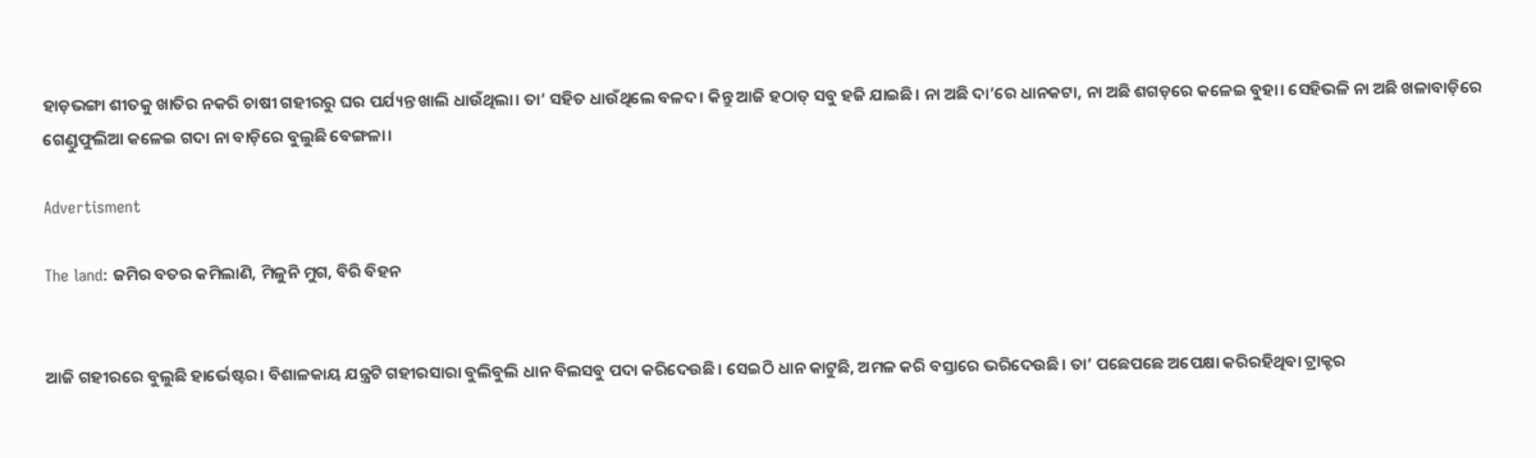ହାଡ଼ଭଙ୍ଗା ଶୀତକୁ ଖାତିର ନକରି ଚାଷୀ ଗହୀରରୁ ଘର ପର୍ଯ୍ୟନ୍ତ ଖାଲି ଧାଉଁଥିଲା। ତା’ ସହିତ ଧାଉଁଥିଲେ ବଳଦ। କିନ୍ତୁ ଆଜି ହଠାତ୍ ସବୁ ହଜି ଯାଇଛି। ନା ଅଛି ଦା’ରେ ଧାନକଟା, ନା ଅଛି ଶଗଡ଼ରେ କଳେଇ ବୁହା। ସେହିଭଳି ନା ଅଛି ଖଳାବାଡ଼ିରେ ଗେଣ୍ଡୁଫୁଲିଆ କଳେଇ ଗଦା ନା ବାଡ଼ିରେ ବୁଲୁଛି ବେଙ୍ଗଳା।

Advertisment

The land: ଜମିର ବତର କମିଲାଣି, ମିଳୁନି ମୁଗ, ବିରି ବିହନ


ଆଜି ଗହୀରରେ ବୁଲୁଛି ହାର୍ଭେଷ୍ଟର। ବିଶାଳକାୟ ଯନ୍ତ୍ରଟି ଗହୀରସାରା ବୁଲିବୁଲି ଧାନ ବିଲସବୁ ପଦା କରିଦେଉଛି। ସେଇଠି ଧାନ କାଟୁଛି, ଅମଳ କରି ବସ୍ତାରେ ଭରିଦେଉଛି। ତା’ ପଛେପଛେ ଅପେକ୍ଷା କରିରହିଥିବା ଟ୍ରାକ୍ଟର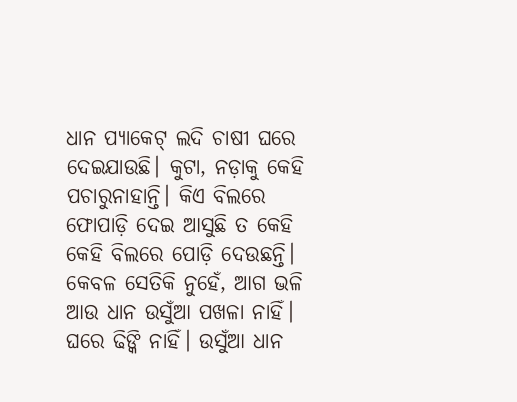ଧାନ ପ୍ୟାକେଟ୍‌ ଲଦି ଚାଷୀ ଘରେ ଦେଇଯାଉଛି। କୁଟା, ନଡ଼ାକୁ କେହି ପଚାରୁନାହାନ୍ତି। କିଏ ବିଲରେ ଫୋପାଡ଼ି ଦେଇ ଆସୁଛି ତ କେହି କେହି ବିଲରେ ପୋଡ଼ି ଦେଉଛନ୍ତି। କେବଳ ସେତିକି ନୁହେଁ, ଆଗ ଭଳି ଆଉ ଧାନ ଉସୁଁଆ ପଖଳା ନାହିଁ। ଘରେ ଢିଙ୍କି ନାହିଁ। ଉସୁଁଆ ଧାନ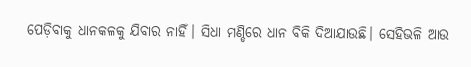ପେଡ଼ିବାକୁ ଧାନକଳକୁ ଯିବାର ନାହିଁ। ସିଧା ମଣ୍ଡିରେ ଧାନ ବିକି ଦିଆଯାଉଛି। ସେହିଭଳି ଆଉ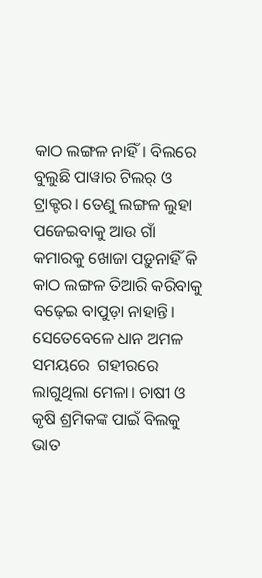କାଠ ଲଙ୍ଗଳ ନାହିଁ। ବିଲରେ ବୁଲୁଛି ପାୱାର ଟିଲର୍‌ ଓ ଟ୍ରାକ୍ଟର। ତେଣୁ ଲଙ୍ଗଳ ଲୁହା ପଜେଇବାକୁ ଆଉ ଗାଁ କମାରକୁ ଖୋଜା ପଡ଼ୁନାହିଁ କି କାଠ ଲଙ୍ଗଳ ତିଆରି କରିବାକୁ ବଢ଼େଇ ବାପୁଡ଼ା ନାହାନ୍ତି। ସେତେବେଳେ ଧାନ ଅମଳ ସମୟରେ  ଗହୀରରେ ଲାଗୁଥିଲା ମେଳା। ଚାଷୀ ଓ କୃଷି ଶ୍ରମିକଙ୍କ ପାଇଁ ବିଲକୁ ଭାତ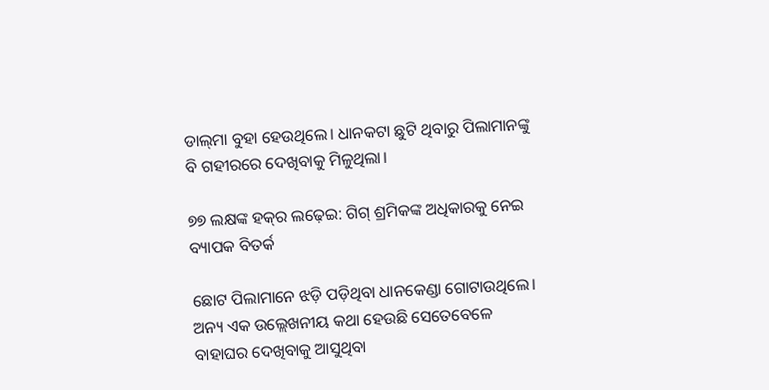ଡାଲ୍‌ମା ବୁହା ହେଉଥିଲେ। ଧାନକଟା ଛୁଟି ଥିବାରୁ ପିଲାମାନଙ୍କୁ ବି ଗହୀରରେ ଦେଖିବାକୁ ମିଳୁଥିଲା।

୭୭ ଲକ୍ଷଙ୍କ ହକ୍‌ର ଲଢ଼େଇ: ଗିଗ୍‌ ଶ୍ରମିକଙ୍କ ଅଧିକାରକୁ ନେଇ ବ୍ୟାପକ ବିତର୍କ

ଛୋଟ ପିଲାମାନେ ଝଡ଼ି ପଡ଼ିଥିବା ଧାନକେଣ୍ଡା ଗୋଟାଉଥିଲେ। ଅନ୍ୟ ଏକ ଉଲ୍ଲେଖନୀୟ କଥା ହେଉଛି ସେତେବେଳେ ବାହାଘର ଦେଖିବାକୁ ଆସୁଥିବା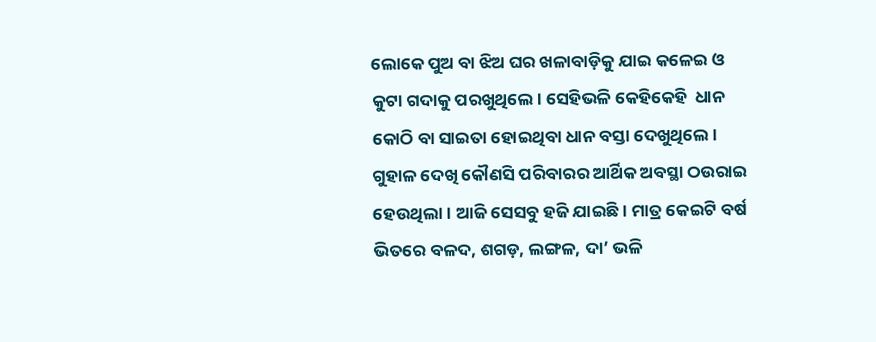ଲୋକେ ପୁଅ ବା ଝିଅ ଘର ଖଳାବାଡ଼ିକୁ ଯାଇ କଳେଇ ଓ କୁଟା ଗଦାକୁ ପରଖୁଥିଲେ। ସେହିଭଳି କେହିକେହି  ଧାନ କୋଠି ବା ସାଇତା ହୋଇଥିବା ଧାନ ବସ୍ତା ଦେଖୁଥିଲେ। ଗୁହାଳ ଦେଖି କୌଣସି ପରିବାରର ଆର୍ଥିକ ଅବସ୍ଥା ଠଉରାଇ ହେଉଥିଲା। ଆଜି ସେସବୁ ହଜି ଯାଇଛି। ମାତ୍ର କେଇଟି ବର୍ଷ ଭିତରେ ବଳଦ, ଶଗଡ଼, ଲଙ୍ଗଳ, ଦା’ ଭଳି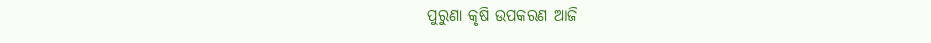ପୁରୁଣା କୃଷି ଉପକରଣ ଆଜି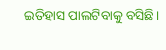ଇତିହାସ ପାଲଟିବାକୁ ବସିଛି।